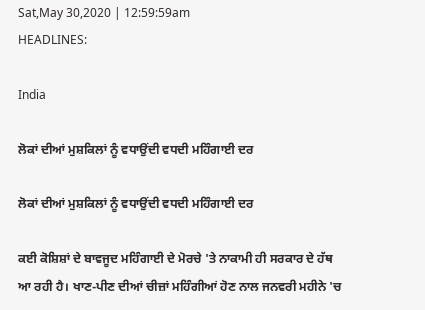Sat,May 30,2020 | 12:59:59am
HEADLINES:

India

ਲੋਕਾਂ ਦੀਆਂ ਮੁਸ਼ਕਿਲਾਂ ਨੂੰ ਵਧਾਉਂਦੀ ਵਧਦੀ ਮਹਿੰਗਾਈ ਦਰ

ਲੋਕਾਂ ਦੀਆਂ ਮੁਸ਼ਕਿਲਾਂ ਨੂੰ ਵਧਾਉਂਦੀ ਵਧਦੀ ਮਹਿੰਗਾਈ ਦਰ

ਕਈ ਕੋਸ਼ਿਸ਼ਾਂ ਦੇ ਬਾਵਜੂਦ ਮਹਿੰਗਾਈ ਦੇ ਮੋਰਚੇ 'ਤੇ ਨਾਕਾਮੀ ਹੀ ਸਰਕਾਰ ਦੇ ਹੱਥ ਆ ਰਹੀ ਹੈ। ਖਾਣ-ਪੀਣ ਦੀਆਂ ਚੀਜ਼ਾਂ ਮਹਿੰਗੀਆਂ ਹੋਣ ਨਾਲ ਜਨਵਰੀ ਮਹੀਨੇ 'ਚ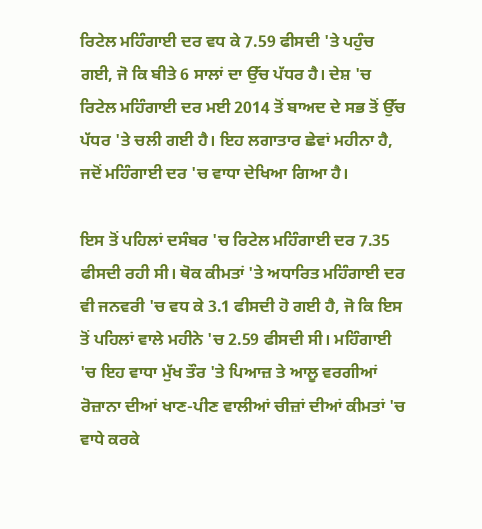ਰਿਟੇਲ ਮਹਿੰਗਾਈ ਦਰ ਵਧ ਕੇ 7.59 ਫੀਸਦੀ 'ਤੇ ਪਹੁੰਚ ਗਈ, ਜੋ ਕਿ ਬੀਤੇ 6 ਸਾਲਾਂ ਦਾ ਉੱਚ ਪੱਧਰ ਹੈ। ਦੇਸ਼ 'ਚ ਰਿਟੇਲ ਮਹਿੰਗਾਈ ਦਰ ਮਈ 2014 ਤੋਂ ਬਾਅਦ ਦੇ ਸਭ ਤੋਂ ਉੱਚ ਪੱਧਰ 'ਤੇ ਚਲੀ ਗਈ ਹੈ। ਇਹ ਲਗਾਤਾਰ ਛੇਵਾਂ ਮਹੀਨਾ ਹੈ, ਜਦੋਂ ਮਹਿੰਗਾਈ ਦਰ 'ਚ ਵਾਧਾ ਦੇਖਿਆ ਗਿਆ ਹੈ।

ਇਸ ਤੋਂ ਪਹਿਲਾਂ ਦਸੰਬਰ 'ਚ ਰਿਟੇਲ ਮਹਿੰਗਾਈ ਦਰ 7.35 ਫੀਸਦੀ ਰਹੀ ਸੀ। ਥੋਕ ਕੀਮਤਾਂ 'ਤੇ ਅਧਾਰਿਤ ਮਹਿੰਗਾਈ ਦਰ ਵੀ ਜਨਵਰੀ 'ਚ ਵਧ ਕੇ 3.1 ਫੀਸਦੀ ਹੋ ਗਈ ਹੈ, ਜੋ ਕਿ ਇਸ ਤੋਂ ਪਹਿਲਾਂ ਵਾਲੇ ਮਹੀਨੇ 'ਚ 2.59 ਫੀਸਦੀ ਸੀ। ਮਹਿੰਗਾਈ 'ਚ ਇਹ ਵਾਧਾ ਮੁੱਖ ਤੌਰ 'ਤੇ ਪਿਆਜ਼ ਤੇ ਆਲੂ ਵਰਗੀਆਂ ਰੋਜ਼ਾਨਾ ਦੀਆਂ ਖਾਣ-ਪੀਣ ਵਾਲੀਆਂ ਚੀਜ਼ਾਂ ਦੀਆਂ ਕੀਮਤਾਂ 'ਚ ਵਾਧੇ ਕਰਕੇ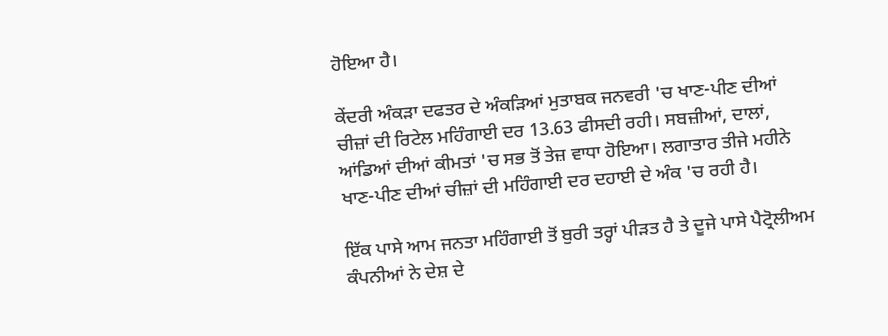ਹੋਇਆ ਹੈ।

ਕੇਂਦਰੀ ਅੰਕੜਾ ਦਫਤਰ ਦੇ ਅੰਕੜਿਆਂ ਮੁਤਾਬਕ ਜਨਵਰੀ 'ਚ ਖਾਣ-ਪੀਣ ਦੀਆਂ ਚੀਜ਼ਾਂ ਦੀ ਰਿਟੇਲ ਮਹਿੰਗਾਈ ਦਰ 13.63 ਫੀਸਦੀ ਰਹੀ। ਸਬਜ਼ੀਆਂ, ਦਾਲਾਂ, ਆਂਡਿਆਂ ਦੀਆਂ ਕੀਮਤਾਂ 'ਚ ਸਭ ਤੋਂ ਤੇਜ਼ ਵਾਧਾ ਹੋਇਆ। ਲਗਾਤਾਰ ਤੀਜੇ ਮਹੀਨੇ ਖਾਣ-ਪੀਣ ਦੀਆਂ ਚੀਜ਼ਾਂ ਦੀ ਮਹਿੰਗਾਈ ਦਰ ਦਹਾਈ ਦੇ ਅੰਕ 'ਚ ਰਹੀ ਹੈ।

ਇੱਕ ਪਾਸੇ ਆਮ ਜਨਤਾ ਮਹਿੰਗਾਈ ਤੋਂ ਬੁਰੀ ਤਰ੍ਹਾਂ ਪੀੜਤ ਹੈ ਤੇ ਦੂਜੇ ਪਾਸੇ ਪੈਟ੍ਰੋਲੀਅਮ ਕੰਪਨੀਆਂ ਨੇ ਦੇਸ਼ ਦੇ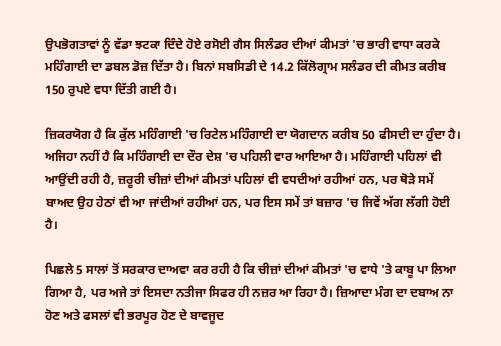ਉਪਭੋਗਤਾਵਾਂ ਨੂੰ ਵੱਡਾ ਝਟਕਾ ਦਿੰਦੇ ਹੋਏ ਰਸੋਈ ਗੈਸ ਸਿਲੰਡਰ ਦੀਆਂ ਕੀਮਤਾਂ 'ਚ ਭਾਰੀ ਵਾਧਾ ਕਰਕੇ ਮਹਿੰਗਾਈ ਦਾ ਡਬਲ ਡੋਜ਼ ਦਿੱਤਾ ਹੈ। ਬਿਨਾਂ ਸਬਸਿਡੀ ਦੇ 14.2 ਕਿੱਲੋਗ੍ਰਾਮ ਸਲੰਡਰ ਦੀ ਕੀਮਤ ਕਰੀਬ 150 ਰੁਪਏ ਵਧਾ ਦਿੱਤੀ ਗਈ ਹੈ।

ਜ਼ਿਕਰਯੋਗ ਹੈ ਕਿ ਕੁੱਲ ਮਹਿੰਗਾਈ 'ਚ ਰਿਟੇਲ ਮਹਿੰਗਾਈ ਦਾ ਯੋਗਦਾਨ ਕਰੀਬ 50 ਫੀਸਦੀ ਦਾ ਹੁੰਦਾ ਹੈ। ਅਜਿਹਾ ਨਹੀਂ ਹੈ ਕਿ ਮਹਿੰਗਾਈ ਦਾ ਦੌਰ ਦੇਸ਼ 'ਚ ਪਹਿਲੀ ਵਾਰ ਆਇਆ ਹੈ। ਮਹਿੰਗਾਈ ਪਹਿਲਾਂ ਵੀ ਆਉਂਦੀ ਰਹੀ ਹੈ, ਜ਼ਰੂਰੀ ਚੀਜ਼ਾਂ ਦੀਆਂ ਕੀਮਤਾਂ ਪਹਿਲਾਂ ਵੀ ਵਧਦੀਆਂ ਰਹੀਆਂ ਹਨ, ਪਰ ਥੋੜੇ ਸਮੇਂ ਬਾਅਦ ਉਹ ਹੇਠਾਂ ਵੀ ਆ ਜਾਂਦੀਆਂ ਰਹੀਆਂ ਹਨ, ਪਰ ਇਸ ਸਮੇਂ ਤਾਂ ਬਜ਼ਾਰ 'ਚ ਜਿਵੇਂ ਅੱਗ ਲੱਗੀ ਹੋਈ ਹੈ।

ਪਿਛਲੇ 5 ਸਾਲਾਂ ਤੋਂ ਸਰਕਾਰ ਦਾਅਵਾ ਕਰ ਰਹੀ ਹੈ ਕਿ ਚੀਜ਼ਾਂ ਦੀਆਂ ਕੀਮਤਾਂ 'ਚ ਵਾਧੇ 'ਤੇ ਕਾਬੂ ਪਾ ਲਿਆ ਗਿਆ ਹੈ, ਪਰ ਅਜੇ ਤਾਂ ਇਸਦਾ ਨਤੀਜਾ ਸਿਫਰ ਹੀ ਨਜ਼ਰ ਆ ਰਿਹਾ ਹੈ। ਜ਼ਿਆਦਾ ਮੰਗ ਦਾ ਦਬਾਅ ਨਾ ਹੋਣ ਅਤੇ ਫਸਲਾਂ ਵੀ ਭਰਪੂਰ ਹੋਣ ਦੇ ਬਾਵਜੂਦ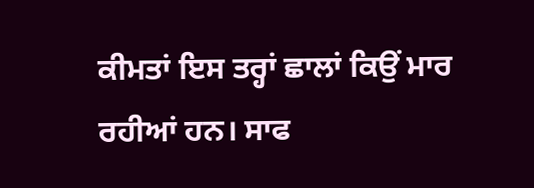ਕੀਮਤਾਂ ਇਸ ਤਰ੍ਹਾਂ ਛਾਲਾਂ ਕਿਉਂ ਮਾਰ ਰਹੀਆਂ ਹਨ। ਸਾਫ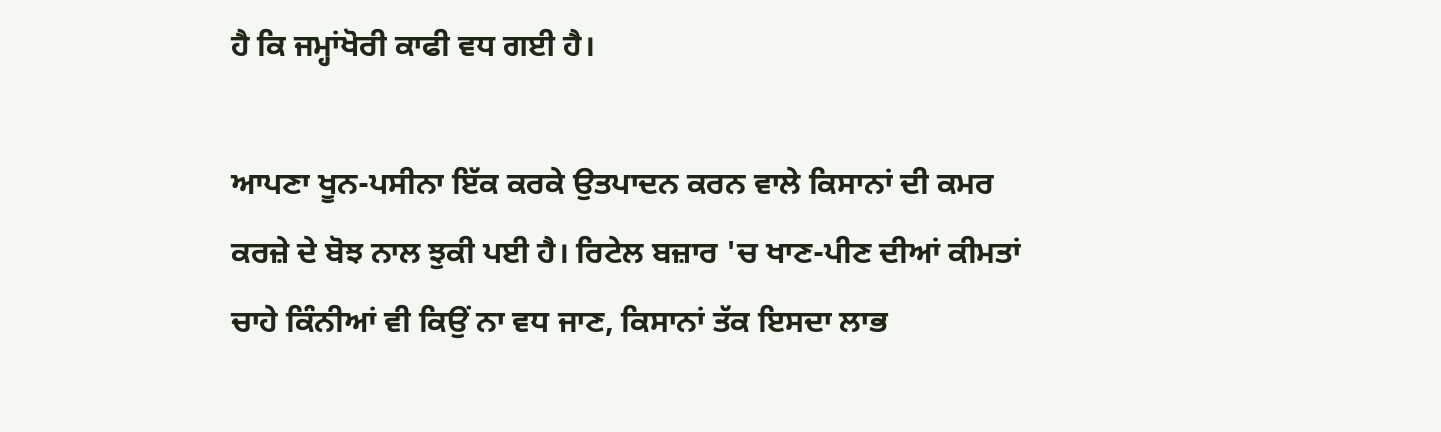ਹੈ ਕਿ ਜਮ੍ਹਾਂਖੋਰੀ ਕਾਫੀ ਵਧ ਗਈ ਹੈ।

ਆਪਣਾ ਖੂਨ-ਪਸੀਨਾ ਇੱਕ ਕਰਕੇ ਉਤਪਾਦਨ ਕਰਨ ਵਾਲੇ ਕਿਸਾਨਾਂ ਦੀ ਕਮਰ ਕਰਜ਼ੇ ਦੇ ਬੋਝ ਨਾਲ ਝੁਕੀ ਪਈ ਹੈ। ਰਿਟੇਲ ਬਜ਼ਾਰ 'ਚ ਖਾਣ-ਪੀਣ ਦੀਆਂ ਕੀਮਤਾਂ ਚਾਹੇ ਕਿੰਨੀਆਂ ਵੀ ਕਿਉਂ ਨਾ ਵਧ ਜਾਣ, ਕਿਸਾਨਾਂ ਤੱਕ ਇਸਦਾ ਲਾਭ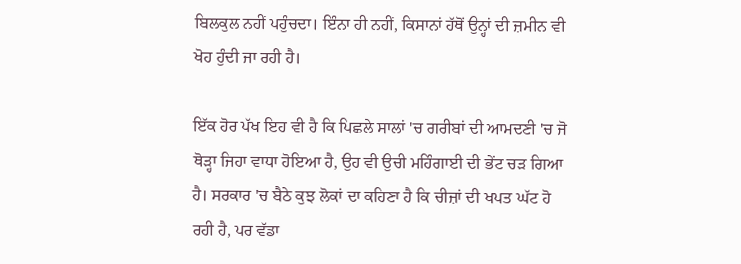ਬਿਲਕੁਲ ਨਹੀਂ ਪਹੁੰਚਦਾ। ਇੰਨਾ ਹੀ ਨਹੀਂ, ਕਿਸਾਨਾਂ ਹੱਥੋਂ ਉਨ੍ਹਾਂ ਦੀ ਜ਼ਮੀਨ ਵੀ ਖੋਹ ਹੁੰਦੀ ਜਾ ਰਹੀ ਹੈ।

ਇੱਕ ਹੋਰ ਪੱਖ ਇਹ ਵੀ ਹੈ ਕਿ ਪਿਛਲੇ ਸਾਲਾਂ 'ਚ ਗਰੀਬਾਂ ਦੀ ਆਮਦਣੀ 'ਚ ਜੋ ਥੋੜ੍ਹਾ ਜਿਹਾ ਵਾਧਾ ਹੋਇਆ ਹੈ, ਉਹ ਵੀ ਉਚੀ ਮਹਿੰਗਾਈ ਦੀ ਭੇਂਟ ਚੜ ਗਿਆ ਹੈ। ਸਰਕਾਰ 'ਚ ਬੈਠੇ ਕੁਝ ਲੋਕਾਂ ਦਾ ਕਹਿਣਾ ਹੈ ਕਿ ਚੀਜ਼ਾਂ ਦੀ ਖਪਤ ਘੱਟ ਹੋ ਰਹੀ ਹੈ, ਪਰ ਵੱਡਾ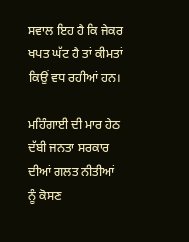ਸਵਾਲ ਇਹ ਹੈ ਕਿ ਜੇਕਰ ਖਪਤ ਘੱਟ ਹੈ ਤਾਂ ਕੀਮਤਾਂ ਕਿਉਂ ਵਧ ਰਹੀਆਂ ਹਨ।

ਮਹਿੰਗਾਈ ਦੀ ਮਾਰ ਹੇਠ ਦੱਬੀ ਜਨਤਾ ਸਰਕਾਰ ਦੀਆਂ ਗਲਤ ਨੀਤੀਆਂ ਨੂੰ ਕੋਸਣ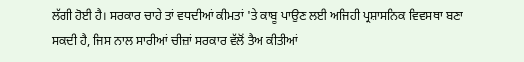ਲੱਗੀ ਹੋਈ ਹੈ। ਸਰਕਾਰ ਚਾਹੇ ਤਾਂ ਵਧਦੀਆਂ ਕੀਮਤਾਂ 'ਤੇ ਕਾਬੂ ਪਾਉਣ ਲਈ ਅਜਿਹੀ ਪ੍ਰਸ਼ਾਸਨਿਕ ਵਿਵਸਥਾ ਬਣਾ ਸਕਦੀ ਹੈ, ਜਿਸ ਨਾਲ ਸਾਰੀਆਂ ਚੀਜ਼ਾਂ ਸਰਕਾਰ ਵੱਲੋਂ ਤੈਅ ਕੀਤੀਆਂ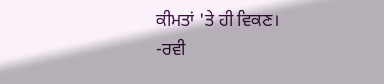ਕੀਮਤਾਂ 'ਤੇ ਹੀ ਵਿਕਣ।
-ਰਵੀ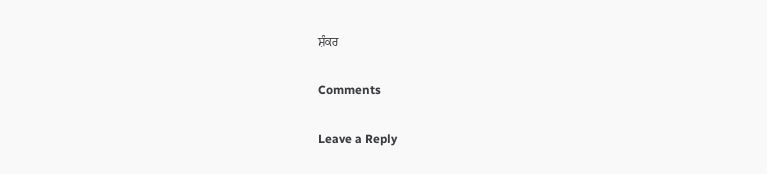ਸ਼ੰਕਰ

Comments

Leave a Reply